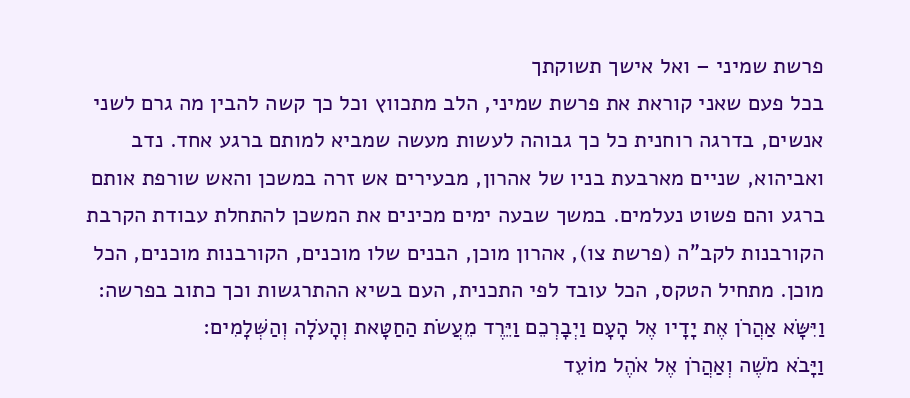פרשת שמיני – ואל אישך תשוקתך
בכל פעם שאני קוראת את פרשת שמיני, הלב מתכווץ וכל כך קשה להבין מה גרם לשני אנשים, בדרגה רוחנית כל כך גבוהה לעשות מעשה שמביא למותם ברגע אחד. נדב ואביהוא, שניים מארבעת בניו של אהרון, מבעירים אש זרה במשכן והאש שורפת אותם ברגע והם פשוט נעלמים. במשך שבעה ימים מכינים את המשכן להתחלת עבודת הקרבת הקורבנות לקב"ה (פרשת צו), אהרון מוכן, הבנים שלו מוכנים, הקורבנות מוכנים, הכל מוכן. מתחיל הטקס, הכל עובד לפי התכנית, העם בשיא ההתרגשות וכך כתוב בפרשה:
וַיִּשָּׂא אַהֲרֹן אֶת יָדָיו אֶל הָעָם וַיְבָרְכֵם וַיֵּרֶד מֵעֲשֹׂת הַחַטָּאת וְהָעֹלָה וְהַשְּׁלָמִים:
וַיָּבֹא מֹשֶׁה וְאַהֲרֹן אֶל אֹהֶל מוֹעֵד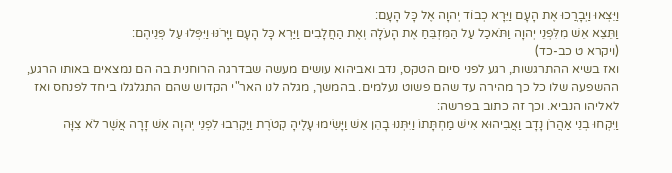וַיֵּצְאוּ וַיְבָרֲכוּ אֶת הָעָם וַיֵּרָא כְבוֹד יְהוָה אֶל כָּל הָעָם:
וַתֵּצֵא אֵשׁ מִלִּפְנֵי יְהוָה וַתֹּאכַל עַל הַמִּזְבֵּחַ אֶת הָעֹלָה וְאֶת הַחֲלָבִים וַיַּרְא כָּל הָעָם וַיָּרֹנּוּ וַיִּפְּלוּ עַל פְּנֵיהֶם:
(ויקרא ט כב-כד)
ואז בשיא ההתרגשות, רגע לפני סיום הטקס, נדב ואביהוא עושים מעשה שבדרגה הרוחנית בה הם נמצאים באותו הרגע, ההשפעה שלו כל כך מהירה עד שהם פשוט נעלמים. בהמשך, מגלה לנו האר"י הקדוש שהם התגלגלו ביחד לפנחס ואז לאליהו הנביא. וכך זה כתוב בפרשה:
וַיִּקְחוּ בְנֵי אַהֲרֹן נָדָב וַאֲבִיהוּא אִישׁ מַחְתָּתוֹ וַיִּתְּנוּ בָהֵן אֵשׁ וַיָּשִׂימוּ עָלֶיהָ קְטֹרֶת וַיַּקְרִבוּ לִפְנֵי יְהוָה אֵשׁ זָרָה אֲשֶׁר לֹא צִוָּה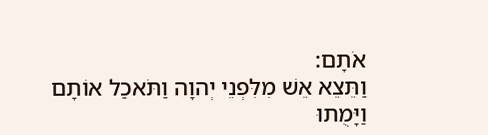אֹתָם:
וַתֵּצֵא אֵשׁ מִלִּפְנֵי יְהוָה וַתֹּאכַל אוֹתָם וַיָּמֻתוּ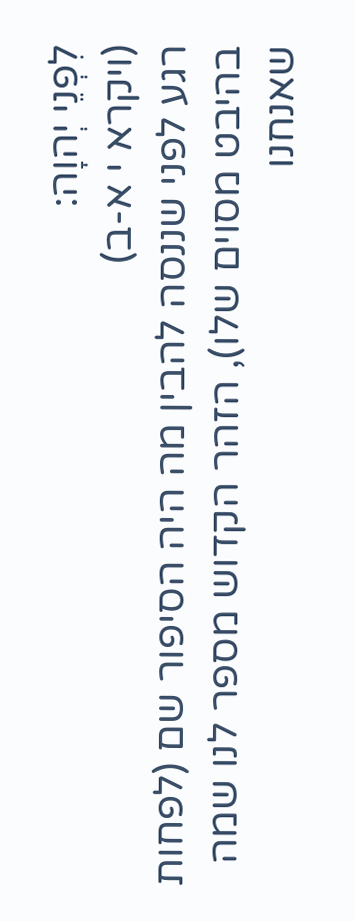לִפְנֵי יְהוָה:
(ויקרא י א-ב)
רגע לפני שננסה להבין מה היה הסיפור שם (לפחות בהיבט מסוים שלו), הזהר הקדוש מספר לנו שמה שאנחנו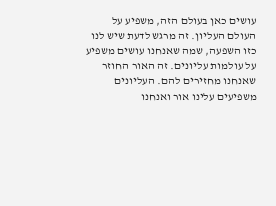עושים כאן בעולם הזה, משפיע על העולם העליון. זה מרגש לדעת שיש לנו כזו השפעה, שמה שאנחנו עושים משפיע על עולמות עליונים. זה האור החוזר שאנחנו מחזירים להם. העליונים משפיעים עלינו אור ואנחנו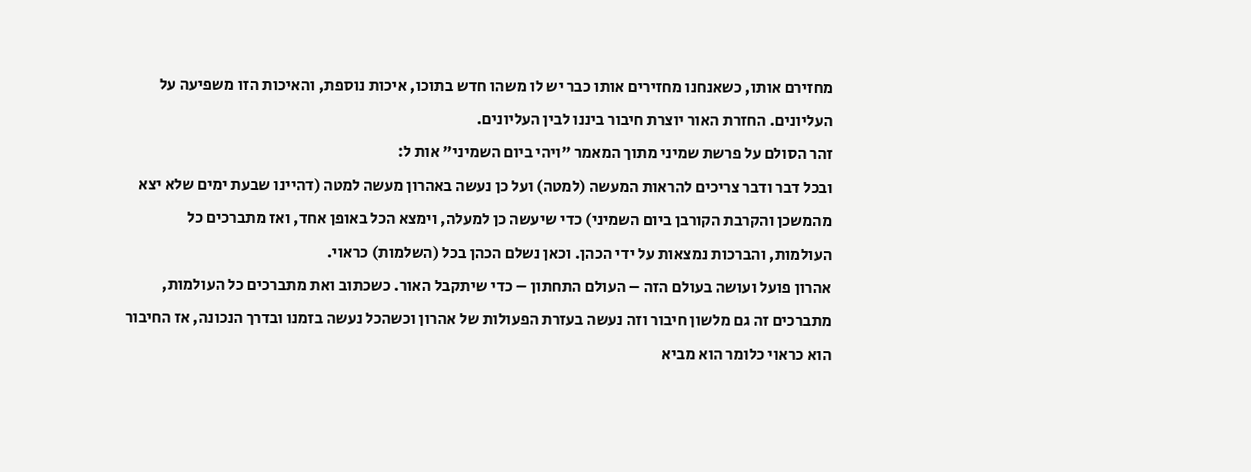מחזירם אותו, כשאנחנו מחזירים אותו כבר יש לו משהו חדש בתוכו, איכות נוספת, והאיכות הזו משפיעה על העליונים. החזרת האור יוצרת חיבור ביננו לבין העליונים.
זהר הסולם על פרשת שמיני מתוך המאמר "ויהי ביום השמיני" אות ל:
ובכל דבר ודבר צריכים להראות המעשה (למטה) ועל כן נעשה באהרון מעשה למטה (דהיינו שבעת ימים שלא יצא מהמשכן והקרבת הקורבן ביום השמיני) כדי שיעשה כן למעלה, וימצא הכל באופן אחד, ואז מתברכים כל העולמות, והברכות נמצאות על ידי הכהן. וכאן נשלם הכהן בכל (השלמות) כראוי.
אהרון פועל ועושה בעולם הזה – העולם התחתון – כדי שיתקבל האור. כשכתוב ואת מתברכים כל העולמות, מתברכים זה גם מלשון חיבור וזה נעשה בעזרת הפעולות של אהרון וכשהכל נעשה בזמנו ובדרך הנכונה, אז החיבור הוא כראוי כלומר הוא מביא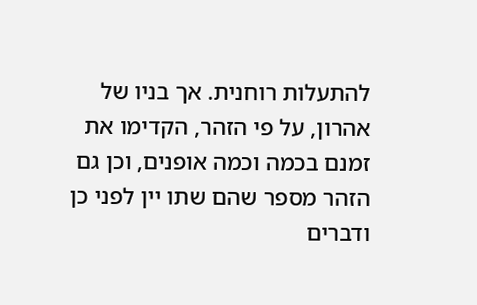להתעלות רוחנית. אך בניו של אהרון, על פי הזהר, הקדימו את זמנם בכמה וכמה אופנים, וכן גם הזהר מספר שהם שתו יין לפני כן ודברים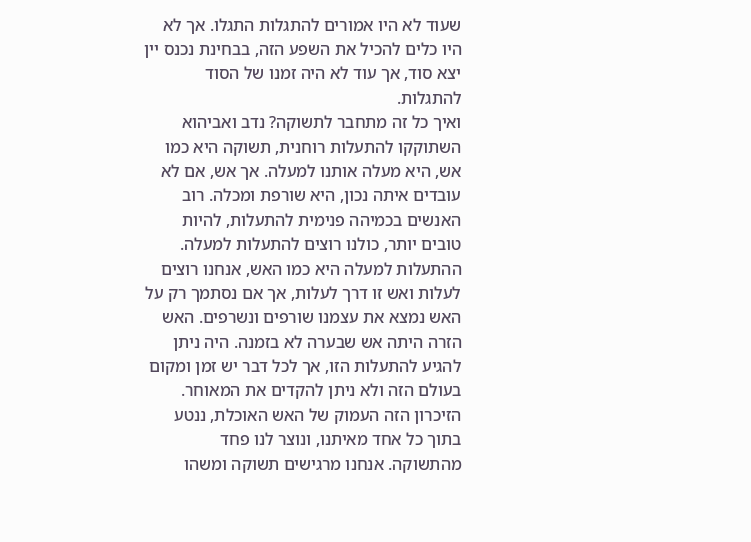שעוד לא היו אמורים להתגלות התגלו. אך לא היו כלים להכיל את השפע הזה, בבחינת נכנס יין יצא סוד, אך עוד לא היה זמנו של הסוד להתגלות.
ואיך כל זה מתחבר לתשוקה? נדב ואביהוא השתוקקו להתעלות רוחנית, תשוקה היא כמו אש, היא מעלה אותנו למעלה. אך אש, אם לא עובדים איתה נכון, היא שורפת ומכלה. רוב האנשים בכמיהה פנימית להתעלות, להיות טובים יותר, כולנו רוצים להתעלות למעלה. ההתעלות למעלה היא כמו האש, אנחנו רוצים לעלות ואש זו דרך לעלות, אך אם נסתמך רק על האש נמצא את עצמנו שורפים ונשרפים. האש הזרה היתה אש שבערה לא בזמנה. היה ניתן להגיע להתעלות הזו, אך לכל דבר יש זמן ומקום בעולם הזה ולא ניתן להקדים את המאוחר.
הזיכרון הזה העמוק של האש האוכלת, ננטע בתוך כל אחד מאיתנו, ונוצר לנו פחד מהתשוקה. אנחנו מרגישים תשוקה ומשהו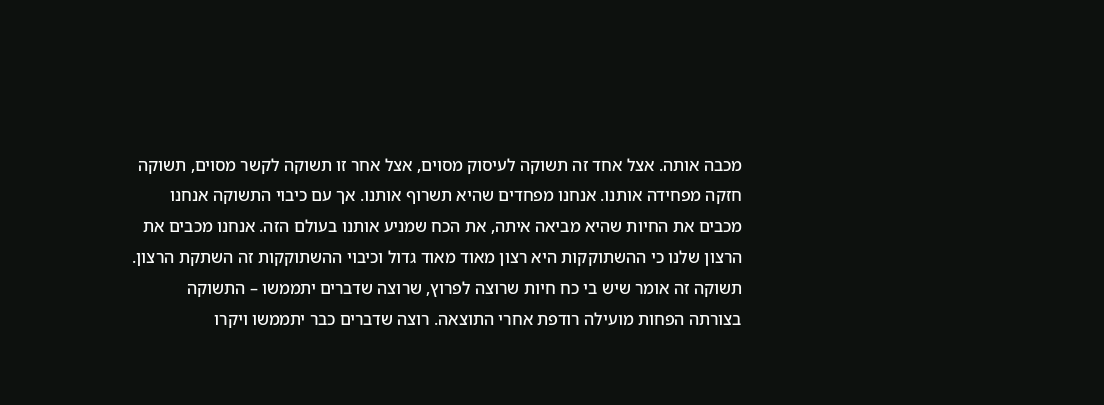מכבה אותה. אצל אחד זה תשוקה לעיסוק מסוים, אצל אחר זו תשוקה לקשר מסוים, תשוקה חזקה מפחידה אותנו. אנחנו מפחדים שהיא תשרוף אותנו. אך עם כיבוי התשוקה אנחנו מכבים את החיות שהיא מביאה איתה, את הכח שמניע אותנו בעולם הזה. אנחנו מכבים את הרצון שלנו כי ההשתוקקות היא רצון מאוד מאוד גדול וכיבוי ההשתוקקות זה השתקת הרצון.
תשוקה זה אומר שיש בי כח חיות שרוצה לפרוץ, שרוצה שדברים יתממשו – התשוקה בצורתה הפחות מועילה רודפת אחרי התוצאה. רוצה שדברים כבר יתממשו ויקרו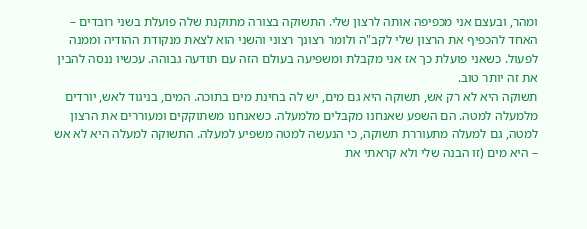ומהר, ובעצם אני מכפיפה אותה לרצון שלי. התשוקה בצורה מתוקנת שלה פועלת בשני רובדים – האחד להכפיף את הרצון שלי לקב"ה ולומר רצונך רצוני והשני הוא לצאת מנקודת ההודיה וממנה לפעול. כשאני פועלת כך אז אני מקבלת ומשפיעה בעולם הזה עם תודעה גבוהה. עכשיו ננסה להבין את זה יותר טוב.
תשוקה היא לא רק אש, תשוקה היא גם מים, יש לה בחינת מים בתוכה. המים, בניגוד לאש, יורדים מלמעלה למטה. הם השפע שאנחנו מקבלים מלמעלה. כשאנחנו משתוקקים ומעוררים את הרצון למטה, גם למעלה מתעוררת תשוקה, כי הנעשה למטה משפיע למעלה. התשוקה למעלה היא לא אש – היא מים (זו הבנה שלי ולא קראתי את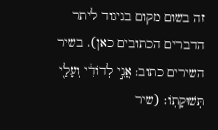זה בשום מקום בניגוד ליתר הדברים הכתובים כאן). בשיר השירים כתוב: אֲנִ֣י לְדֹודִ֔י וְעָלַ֖י תְּשׁוּקָתֹֽו׃ (שיר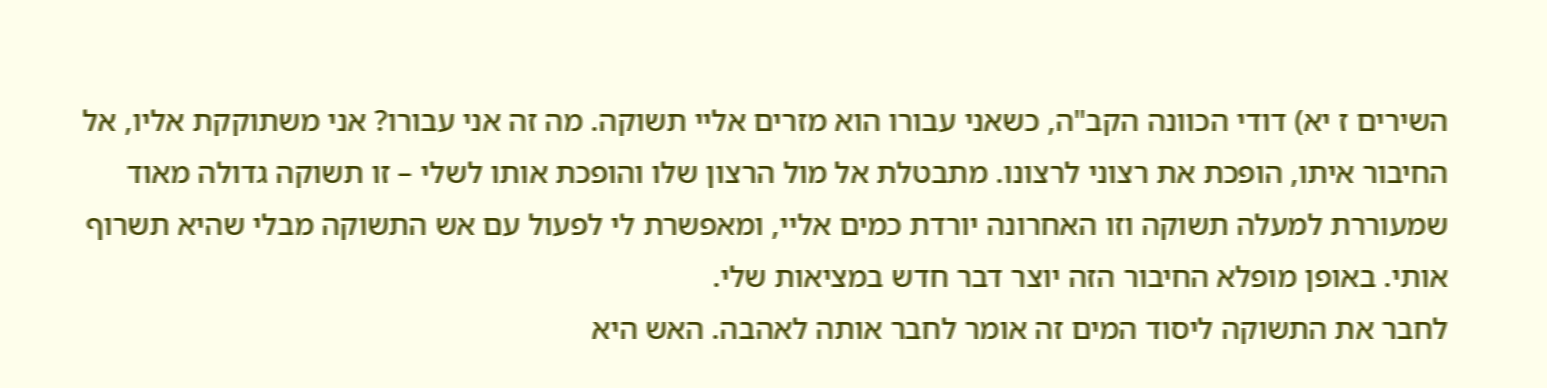השירים ז יא) דודי הכוונה הקב"ה, כשאני עבורו הוא מזרים אליי תשוקה. מה זה אני עבורו? אני משתוקקת אליו, אל החיבור איתו, הופכת את רצוני לרצונו. מתבטלת אל מול הרצון שלו והופכת אותו לשלי – זו תשוקה גדולה מאוד שמעוררת למעלה תשוקה וזו האחרונה יורדת כמים אליי, ומאפשרת לי לפעול עם אש התשוקה מבלי שהיא תשרוף אותי. באופן מופלא החיבור הזה יוצר דבר חדש במציאות שלי.
לחבר את התשוקה ליסוד המים זה אומר לחבר אותה לאהבה. האש היא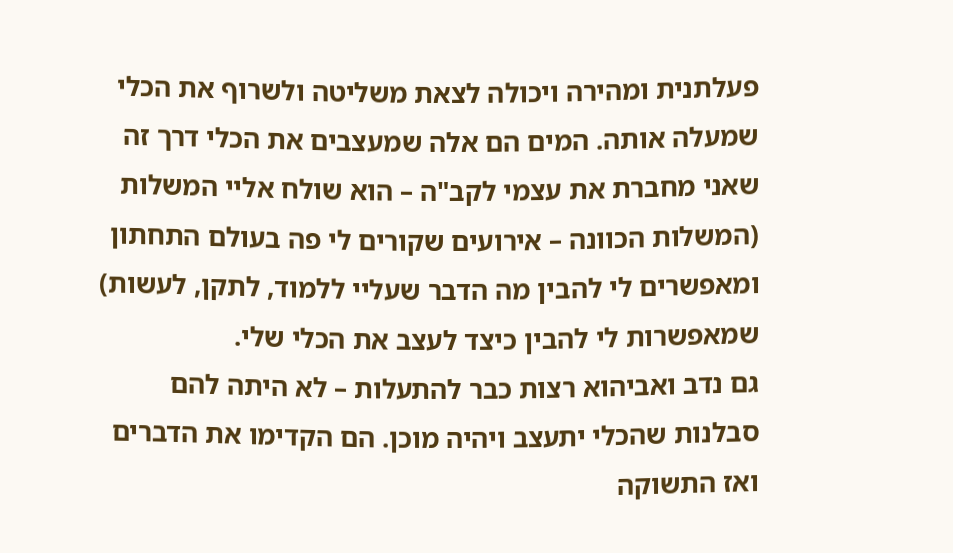פעלתנית ומהירה ויכולה לצאת משליטה ולשרוף את הכלי שמעלה אותה. המים הם אלה שמעצבים את הכלי דרך זה שאני מחברת את עצמי לקב"ה – הוא שולח אליי המשלות (המשלות הכוונה – אירועים שקורים לי פה בעולם התחתון ומאפשרים לי להבין מה הדבר שעליי ללמוד, לתקן, לעשות) שמאפשרות לי להבין כיצד לעצב את הכלי שלי.
גם נדב ואביהוא רצות כבר להתעלות – לא היתה להם סבלנות שהכלי יתעצב ויהיה מוכן. הם הקדימו את הדברים ואז התשוקה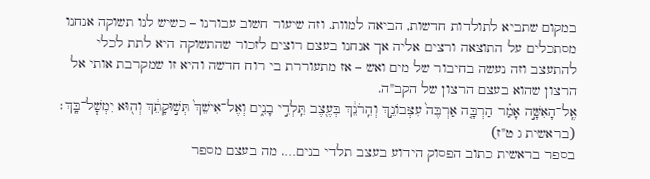במקום שתביא לתולדות חדשות, הביאה למוות. וזה שיעור חשוב עבורנו – כשיש לנו תשוקה אנחנו מסתכלים על התוצאה ורצים אליה אך אנחנו בעצם רוצים לזכור שהתשוקה היא לתת לכלי להתעצב וזה נעשה בחיבור של מים ואש – אז מתעוררת בי רוח חדשה והיא זו שמקרבת אותי אל הרצון שהוא בעצם הרצון של הקב"ה.
אֶֽל־הָאִשָּׁ֣ה אָמַ֗ר הַרְבָּ֤ה אַרְבֶּה֙ עִצְּבֹונֵ֣ךְ וְהֵֽרֹנֵ֔ךְ בְּעֶ֖צֶב תֵּֽלְדִ֣י בָנִ֑ים וְאֶל־אִישֵׁךְ֙ תְּשׁ֣וּקָתֵ֔ךְ וְה֖וּא יִמְשׇׁל־בָּֽךְ׃
(בראשית ג ט"ז)
בספר בראשית כתוב הפסוק הידוע בעצב תלדי בנים…. מה בעצם מספר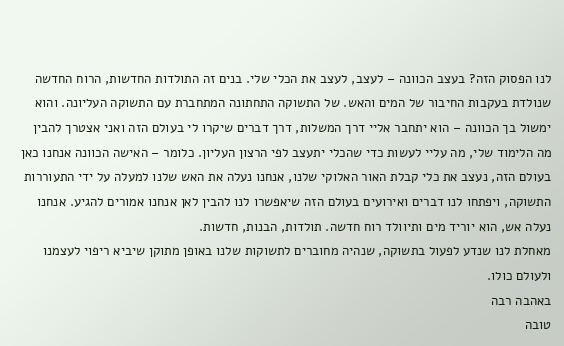לנו הפסוק הזה? בעצב הכוונה – לעצב, לעצב את הכלי שלי. בנים זה התולדות החדשות, הרוח החדשה שנולדת בעקבות החיבור של המים והאש. של התשוקה התחתונה המתחברת עם התשוקה העליונה. והוא ימשול בך הכוונה – הוא יתחבר אליי דרך המשלות, דרך דברים שיקרו לי בעולם הזה ואני אצטרך להבין מה הלימוד שלי, מה עליי לעשות כדי שהכלי יתעצב לפי הרצון העליון. כלומר – האישה הכוונה אנחנו כאן בעולם הזה, נעצב את כלי קבלת האור האלוקי שלנו, אנחנו נעלה את האש שלנו למעלה על ידי התעוררות התשוקה, ויפתחו לנו דברים ואירועים בעולם הזה שיאפשרו לנו להבין לאן אנחנו אמורים להגיע. אנחנו נעלה אש, הוא יוריד מים ותיוולד רוח חדשה. תולדות, הבנות, חדשות.
מאחלת לנו שנדע לפעול בתשוקה, שנהיה מחוברים לתשוקות שלנו באופן מתוקן שיביא ריפוי לעצמנו ולעולם כולו.
באהבה רבה
טובה